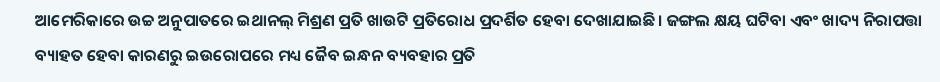ଆମେରିକାରେ ଉଚ୍ଚ ଅନୁପାତରେ ଇଥାନଲ୍ ମିଶ୍ରଣ ପ୍ରତି ଖାଉଟି ପ୍ରତିରୋଧ ପ୍ରଦର୍ଶିତ ହେବା ଦେଖାଯାଇଛି। ଜଙ୍ଗଲ କ୍ଷୟ ଘଟିବା ଏବଂ ଖାଦ୍ୟ ନିରାପତ୍ତା ବ୍ୟାହତ ହେବା କାରଣରୁ ଇଉରୋପରେ ମଧ୍ୟ ଜୈବ ଇନ୍ଧନ ବ୍ୟବହାର ପ୍ରତି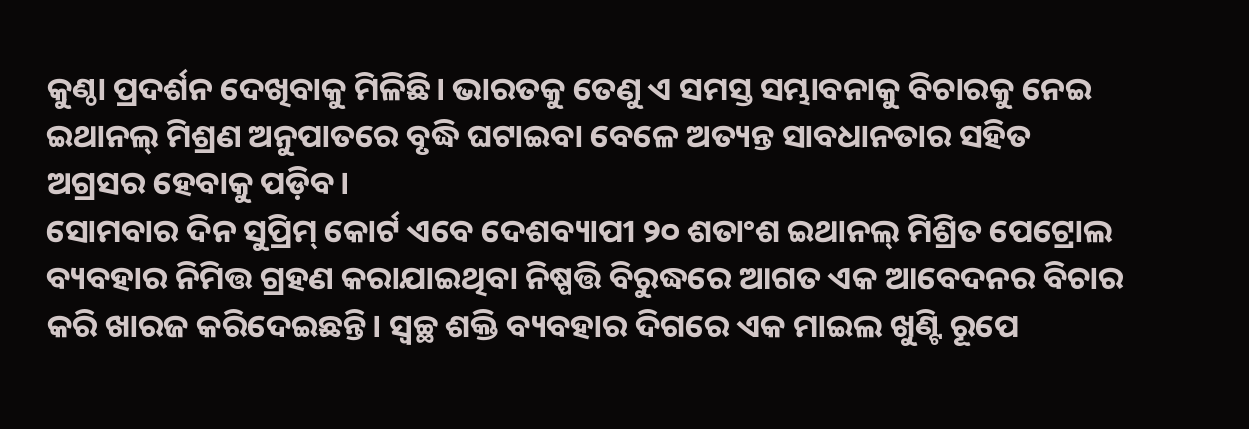କୁଣ୍ଠା ପ୍ରଦର୍ଶନ ଦେଖିବାକୁ ମିଳିଛି। ଭାରତକୁ ତେଣୁ ଏ ସମସ୍ତ ସମ୍ଭାବନାକୁ ବିଚାରକୁ ନେଇ ଇଥାନଲ୍ ମିଶ୍ରଣ ଅନୁପାତରେ ବୃଦ୍ଧି ଘଟାଇବା ବେଳେ ଅତ୍ୟନ୍ତ ସାବଧାନତାର ସହିତ ଅଗ୍ରସର ହେବାକୁ ପଡ଼ିବ।
ସୋମବାର ଦିନ ସୁପ୍ରିମ୍ କୋର୍ଟ ଏବେ ଦେଶବ୍ୟାପୀ ୨୦ ଶତାଂଶ ଇଥାନଲ୍ ମିଶ୍ରିତ ପେଟ୍ରୋଲ ବ୍ୟବହାର ନିମିତ୍ତ ଗ୍ରହଣ କରାଯାଇଥିବା ନିଷ୍ପତ୍ତି ବିରୁଦ୍ଧରେ ଆଗତ ଏକ ଆବେଦନର ବିଚାର କରି ଖାରଜ କରିଦେଇଛନ୍ତି। ସ୍ବଚ୍ଛ ଶକ୍ତି ବ୍ୟବହାର ଦିଗରେ ଏକ ମାଇଲ ଖୁଣ୍ଟି ରୂପେ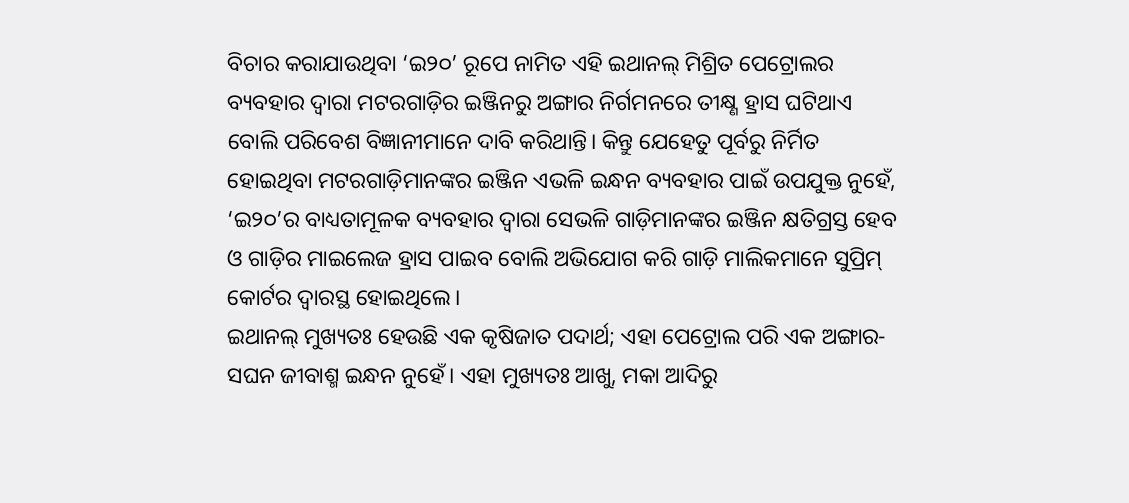ବିଚାର କରାଯାଉଥିବା ‘ଇ୨୦’ ରୂପେ ନାମିତ ଏହି ଇଥାନଲ୍ ମିଶ୍ରିତ ପେଟ୍ରୋଲର ବ୍ୟବହାର ଦ୍ବାରା ମଟରଗାଡ଼ିର ଇଞ୍ଜିନରୁ ଅଙ୍ଗାର ନିର୍ଗମନରେ ତୀକ୍ଷ୍ଣ ହ୍ରାସ ଘଟିଥାଏ ବୋଲି ପରିବେଶ ବିଜ୍ଞାନୀମାନେ ଦାବି କରିଥାନ୍ତି। କିନ୍ତୁ ଯେହେତୁ ପୂର୍ବରୁ ନିର୍ମିତ ହୋଇଥିବା ମଟରଗାଡ଼ିମାନଙ୍କର ଇଞ୍ଜିନ ଏଭଳି ଇନ୍ଧନ ବ୍ୟବହାର ପାଇଁ ଉପଯୁକ୍ତ ନୁହେଁ, ‘ଇ୨୦’ର ବାଧ୍ୟତାମୂଳକ ବ୍ୟବହାର ଦ୍ବାରା ସେଭଳି ଗାଡ଼ିମାନଙ୍କର ଇଞ୍ଜିନ କ୍ଷତିଗ୍ରସ୍ତ ହେବ ଓ ଗାଡ଼ିର ମାଇଲେଜ ହ୍ରାସ ପାଇବ ବୋଲି ଅଭିଯୋଗ କରି ଗାଡ଼ି ମାଲିକମାନେ ସୁପ୍ରିମ୍ କୋର୍ଟର ଦ୍ବାରସ୍ଥ ହୋଇଥିଲେ।
ଇଥାନଲ୍ ମୁଖ୍ୟତଃ ହେଉଛି ଏକ କୃଷିଜାତ ପଦାର୍ଥ; ଏହା ପେଟ୍ରୋଲ ପରି ଏକ ଅଙ୍ଗାର-ସଘନ ଜୀବାଶ୍ମ ଇନ୍ଧନ ନୁହେଁ। ଏହା ମୁଖ୍ୟତଃ ଆଖୁ, ମକା ଆଦିରୁ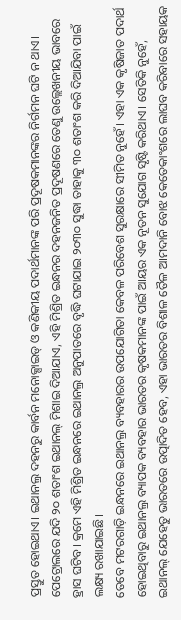ପ୍ରସ୍ତୁତ ହୋଇଥାଏ। ଇଥାନଲ୍ର ଦହନରୁ କାର୍ବନ ମନୋକ୍ସାଇଡ୍ ଓ କଣିକୀୟ ପଦାର୍ଥମାନଙ୍କ ପରି ପ୍ରଦୂଷକମାନଙ୍କର ନିର୍ଗମନ ଘଟି ନ ଥାଏ। ପେଟ୍ରୋଲରେ ଯଦି ୨୦ ଶତାଂଶ ଇଥାନଲ୍ ମିଶାଇ ଦିଆଯାଏ, ଏହି ମିଶ୍ରିତ ଇନ୍ଧନର ଦହନଜନିତ ପ୍ରଦୂଷଣରେ ତେଣୁ ଉଲ୍ଲେଖନୀୟ ଭାବରେ ହ୍ରାସ ଘଟିବ। କ୍ରମେ ଏହି ମିଶ୍ରିତ ଇନ୍ଧନରେ ଇଥାନଲ୍ର ଅନୁପାତରେ ବୃଦ୍ଧି ଘଟାଯାଇ ୨୦୩୦ ସୁଦ୍ଧା ତାହାକୁ ୩୦ ଶତାଂଶ କରି ଦିଆଯିବା ପାଇଁ ଲକ୍ଷ୍ୟ ରଖାଯାଇଛି।
ତେବେ ମଟରଗାଡ଼ି ଇନ୍ଧନରେ ଇଥାନଲ୍ର ବ୍ୟବହାରର ଉପଯୋଗିତା କେବଳ ପରିବେଶ ସୁରକ୍ଷାରେ ସୀମିତ ନୁହେଁ। ଏହା ଏକ କୃଷିଜାତ ପଦାର୍ଥ ହୋଇଥିବାରୁ ଇଥାନଲ୍ର ବ୍ୟାପକ ବ୍ୟବହାର ଭାରତର କୃଷକମାନଙ୍କ ପାଇଁ ଆୟର ଏକ ନୂତନ ସୁଯୋଗ ସୃଷ୍ଟି କରିଥାଏ। ସେତିକି ନୁହେଁ, ଇଥାନଲ୍ ଯେହେତୁ ଭାରତରେ ଉତ୍ପାଦିତ ହେବ, ଏହା ଭାରତର ବିଶାଳ ତୈଳ ଆମଦାନି ବୋଝ କେତେକାଂଶରେ ଲାଘବ କରିବାରେ ସହାୟକ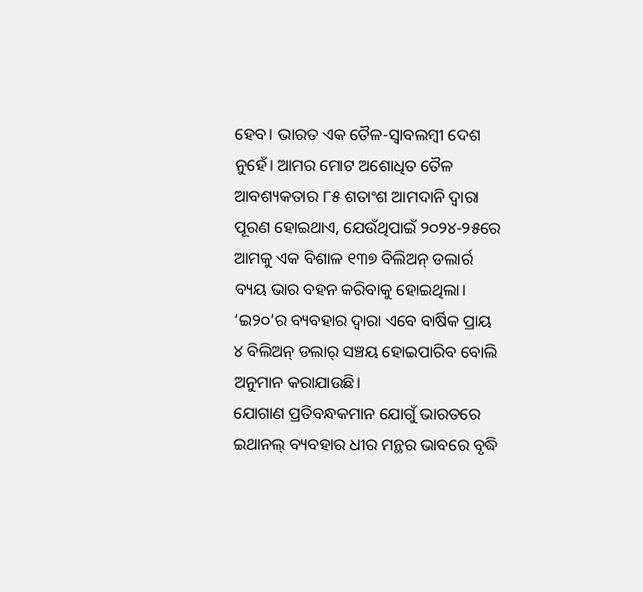ହେବ। ଭାରତ ଏକ ତୈଳ-ସ୍ବାବଲମ୍ବୀ ଦେଶ ନୁହେଁ। ଆମର ମୋଟ ଅଶୋଧିତ ତୈଳ ଆବଶ୍ୟକତାର ୮୫ ଶତାଂଶ ଆମଦାନି ଦ୍ବାରା ପୂରଣ ହୋଇଥାଏ, ଯେଉଁଥିପାଇଁ ୨୦୨୪-୨୫ରେ ଆମକୁ ଏକ ବିଶାଳ ୧୩୭ ବିଲିଅନ୍ ଡଲାର୍ର ବ୍ୟୟ ଭାର ବହନ କରିବାକୁ ହୋଇଥିଲା। ‘ଇ୨୦’ର ବ୍ୟବହାର ଦ୍ବାରା ଏବେ ବାର୍ଷିକ ପ୍ରାୟ ୪ ବିଲିଅନ୍ ଡଲାର୍ ସଞ୍ଚୟ ହୋଇପାରିବ ବୋଲି ଅନୁମାନ କରାଯାଉଛି।
ଯୋଗାଣ ପ୍ରତିବନ୍ଧକମାନ ଯୋଗୁଁ ଭାରତରେ ଇଥାନଲ୍ ବ୍ୟବହାର ଧୀର ମନ୍ଥର ଭାବରେ ବୃଦ୍ଧି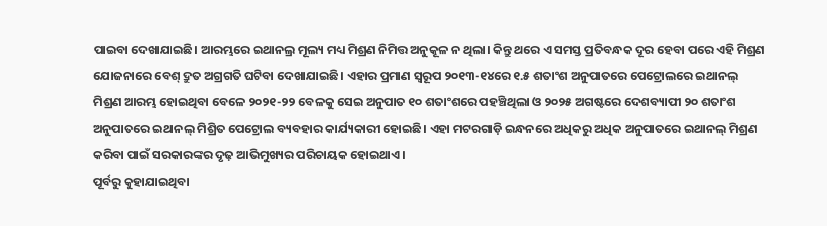ପାଇବା ଦେଖାଯାଇଛି। ଆରମ୍ଭରେ ଇଥାନଲ୍ର ମୂଲ୍ୟ ମଧ୍ୟ ମିଶ୍ରଣ ନିମିତ୍ତ ଅନୁକୂଳ ନ ଥିଲା। କିନ୍ତୁ ଥରେ ଏ ସମସ୍ତ ପ୍ରତିବନ୍ଧକ ଦୂର ହେବା ପରେ ଏହି ମିଶ୍ରଣ ଯୋଜନାରେ ବେଶ୍ ଦ୍ରୁତ ଅଗ୍ରଗତି ଘଟିବା ଦେଖାଯାଇଛି। ଏହାର ପ୍ରମାଣ ସ୍ବରୂପ ୨୦୧୩-୧୪ରେ ୧.୫ ଶତାଂଶ ଅନୁପାତରେ ପେଟ୍ରୋଲରେ ଇଥାନଲ୍ ମିଶ୍ରଣ ଆରମ୍ଭ ହୋଇଥିବା ବେଳେ ୨୦୨୧-୨୨ ବେଳକୁ ସେଇ ଅନୁପାତ ୧୦ ଶତାଂଶରେ ପହଞ୍ଚିଥିଲା ଓ ୨୦୨୫ ଅଗଷ୍ଟରେ ଦେଶବ୍ୟାପୀ ୨୦ ଶତାଂଶ ଅନୁପାତରେ ଇଥାନଲ୍ ମିଶ୍ରିତ ପେଟ୍ରୋଲ ବ୍ୟବହାର କାର୍ଯ୍ୟକାରୀ ହୋଇଛି। ଏହା ମଟରଗାଡ଼ି ଇନ୍ଧନରେ ଅଧିକରୁ ଅଧିକ ଅନୁପାତରେ ଇଥାନଲ୍ ମିଶ୍ରଣ କରିବା ପାଇଁ ସରକାରଙ୍କର ଦୃଢ଼ ଆଭିମୁଖ୍ୟର ପରିଚାୟକ ହୋଇଥାଏ।
ପୂର୍ବରୁ କୁହାଯାଇଥିବା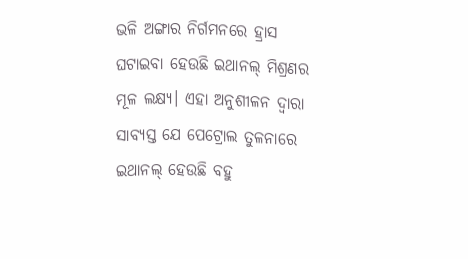ଭଳି ଅଙ୍ଗାର ନିର୍ଗମନରେ ହ୍ରାସ ଘଟାଇବା ହେଉଛି ଇଥାନଲ୍ ମିଶ୍ରଣର ମୂଳ ଲକ୍ଷ୍ୟ। ଏହା ଅନୁଶୀଳନ ଦ୍ବାରା ସାବ୍ୟସ୍ତ ଯେ ପେଟ୍ରୋଲ ତୁଳନାରେ ଇଥାନଲ୍ ହେଉଛି ବହୁ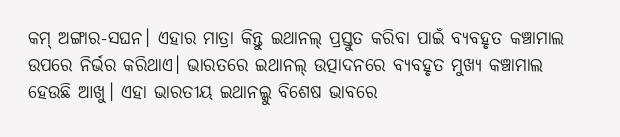କମ୍ ଅଙ୍ଗାର-ସଘନ। ଏହାର ମାତ୍ରା କିନ୍ତୁ ଇଥାନଲ୍ ପ୍ରସ୍ତୁତ କରିବା ପାଇଁ ବ୍ୟବହୃତ କଞ୍ଚାମାଲ ଉପରେ ନିର୍ଭର କରିଥାଏ। ଭାରତରେ ଇଥାନଲ୍ ଉତ୍ପାଦନରେ ବ୍ୟବହୃତ ମୁଖ୍ୟ କଞ୍ଚାମାଲ ହେଉଛି ଆଖୁ। ଏହା ଭାରତୀୟ ଇଥାନଲ୍କୁ ବିଶେଷ ଭାବରେ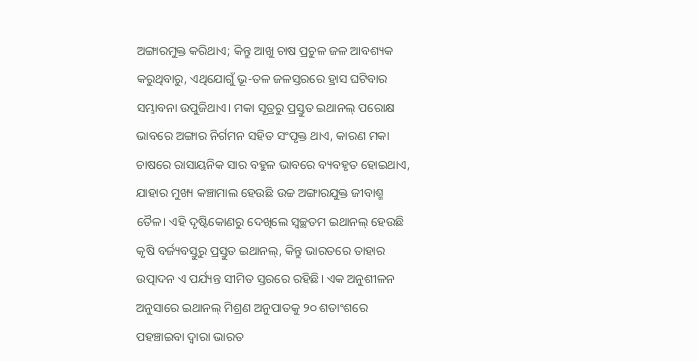ଅଙ୍ଗାରମୁକ୍ତ କରିଥାଏ; କିନ୍ତୁ ଆଖୁ ଚାଷ ପ୍ରଚୁଳ ଜଳ ଆବଶ୍ୟକ କରୁଥିବାରୁ, ଏଥିଯୋଗୁଁ ଭୂ-ତଳ ଜଳସ୍ତରରେ ହ୍ରାସ ଘଟିବାର ସମ୍ଭାବନା ଉପୁଜିଥାଏ। ମକା ସୂତ୍ରରୁ ପ୍ରସ୍ତୁତ ଇଥାନଲ୍ ପରୋକ୍ଷ ଭାବରେ ଅଙ୍ଗାର ନିର୍ଗମନ ସହିତ ସଂପୃକ୍ତ ଥାଏ, କାରଣ ମକା ଚାଷରେ ରାସାୟନିକ ସାର ବହୁଳ ଭାବରେ ବ୍ୟବହୃତ ହୋଇଥାଏ, ଯାହାର ମୁଖ୍ୟ କଞ୍ଚାମାଲ ହେଉଛି ଉଚ୍ଚ ଅଙ୍ଗାରଯୁକ୍ତ ଜୀବାଶ୍ମ ତୈଳ। ଏହି ଦୃଷ୍ଟିକୋଣରୁ ଦେଖିଲେ ସ୍ବଚ୍ଛତମ ଇଥାନଲ୍ ହେଉଛି କୃଷି ବର୍ଜ୍ୟବସ୍ତୁରୁ ପ୍ରସ୍ତୁତ ଇଥାନଲ୍, କିନ୍ତୁ ଭାରତରେ ତାହାର ଉତ୍ପାଦନ ଏ ପର୍ଯ୍ୟନ୍ତ ସୀମିତ ସ୍ତରରେ ରହିଛି। ଏକ ଅନୁଶୀଳନ ଅନୁସାରେ ଇଥାନଲ୍ ମିଶ୍ରଣ ଅନୁପାତକୁ ୨୦ ଶତାଂଶରେ ପହଞ୍ଚାଇବା ଦ୍ବାରା ଭାରତ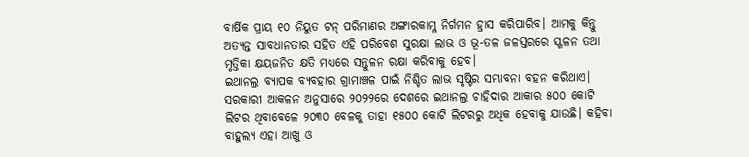ବାର୍ଷିକ ପ୍ରାୟ ୧୦ ନିୟୁତ ଟନ୍ ପରିମାଣର ଅଙ୍ଗାରକାମ୍ଳ ନିର୍ଗମନ ହ୍ରାସ କରିପାରିବ। ଆମକୁ କିନ୍ତୁ ଅତ୍ୟନ୍ତ ସାବଧାନତାର ସହିତ ଏହି ପରିବେଶ ସୁରକ୍ଷା ଲାଭ ଓ ଭୂ-ତଳ ଜଳସ୍ତରରେ ସ୍ଖଳନ ତଥା ମୃତ୍ତିକା କ୍ଷୟଜନିତ କ୍ଷତି ମଧ୍ୟରେ ସନ୍ତୁଳନ ରକ୍ଷା କରିବାକୁ ହେବ।
ଇଥାନଲ୍ର ବ୍ୟାପକ ବ୍ୟବହାର ଗ୍ରାମାଞ୍ଚଳ ପାଇଁ ନିଶ୍ଚିତ ଲାଭ ସୃଷ୍ଟିର ସମ୍ଭାବନା ବହନ କରିଥାଏ। ସରକାରୀ ଆକଳନ ଅନୁସାରେ ୨୦୨୨ରେ ଦେଶରେ ଇଥାନଲ୍ର ଚାହିଦାର ଆକାର ୫୦୦ କୋଟି ଲିଟର ଥିବାବେଳେ ୨୦୩୦ ବେଳକୁ ତାହା ୧୫୦୦ କୋଟି ଲିଟରରୁ ଅଧିକ ହେବାକୁ ଯାଉଛି। କହିବା ବାହୁଲ୍ୟ ଏହା ଆଖୁ ଓ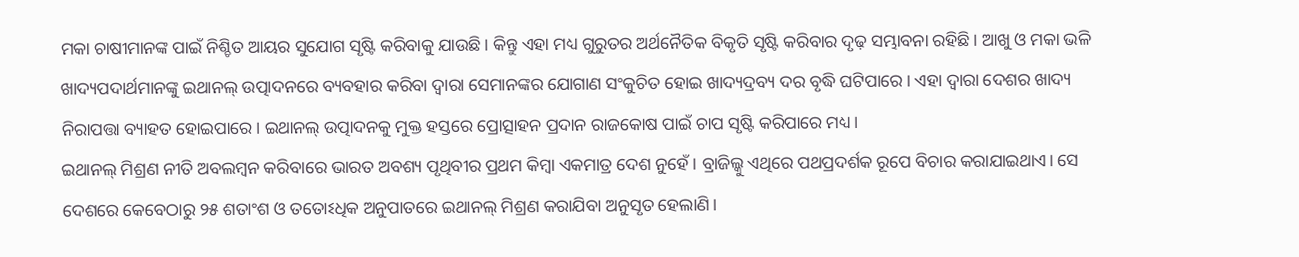ମକା ଚାଷୀମାନଙ୍କ ପାଇଁ ନିଶ୍ଚିତ ଆୟର ସୁଯୋଗ ସୃଷ୍ଟି କରିବାକୁ ଯାଉଛି। କିନ୍ତୁ ଏହା ମଧ୍ୟ ଗୁରୁତର ଅର୍ଥନୈତିକ ବିକୃତି ସୃଷ୍ଟି କରିବାର ଦୃଢ଼ ସମ୍ଭାବନା ରହିଛି। ଆଖୁ ଓ ମକା ଭଳି ଖାଦ୍ୟପଦାର୍ଥମାନଙ୍କୁ ଇଥାନଲ୍ ଉତ୍ପାଦନରେ ବ୍ୟବହାର କରିବା ଦ୍ବାରା ସେମାନଙ୍କର ଯୋଗାଣ ସଂକୁଚିତ ହୋଇ ଖାଦ୍ୟଦ୍ରବ୍ୟ ଦର ବୃଦ୍ଧି ଘଟିପାରେ। ଏହା ଦ୍ବାରା ଦେଶର ଖାଦ୍ୟ ନିରାପତ୍ତା ବ୍ୟାହତ ହୋଇପାରେ। ଇଥାନଲ୍ ଉତ୍ପାଦନକୁ ମୁକ୍ତ ହସ୍ତରେ ପ୍ରୋତ୍ସାହନ ପ୍ରଦାନ ରାଜକୋଷ ପାଇଁ ଚାପ ସୃଷ୍ଟି କରିପାରେ ମଧ୍ୟ।
ଇଥାନଲ୍ ମିଶ୍ରଣ ନୀତି ଅବଲମ୍ବନ କରିବାରେ ଭାରତ ଅବଶ୍ୟ ପୃଥିବୀର ପ୍ରଥମ କିମ୍ବା ଏକମାତ୍ର ଦେଶ ନୁହେଁ। ବ୍ରାଜିଲ୍କୁ ଏଥିରେ ପଥପ୍ରଦର୍ଶକ ରୂପେ ବିଚାର କରାଯାଇଥାଏ। ସେ ଦେଶରେ କେବେଠାରୁ ୨୫ ଶତାଂଶ ଓ ତତୋଽଧିକ ଅନୁପାତରେ ଇଥାନଲ୍ ମିଶ୍ରଣ କରାଯିବା ଅନୁସୃତ ହେଲାଣି।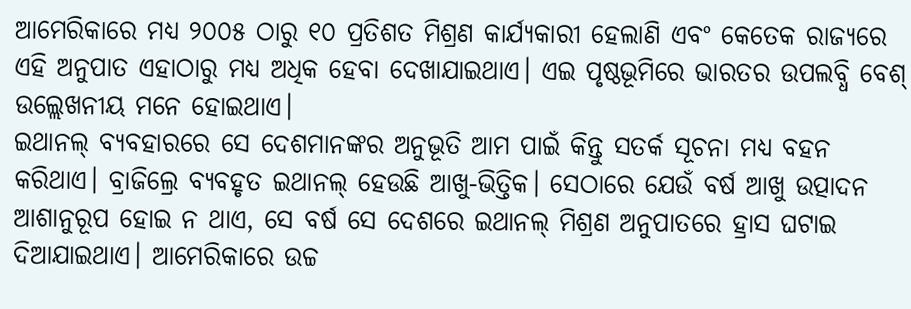ଆମେରିକାରେ ମଧ୍ୟ ୨୦୦୫ ଠାରୁ ୧୦ ପ୍ରତିଶତ ମିଶ୍ରଣ କାର୍ଯ୍ୟକାରୀ ହେଲାଣି ଏବଂ କେତେକ ରାଜ୍ୟରେ ଏହି ଅନୁପାତ ଏହାଠାରୁ ମଧ୍ୟ ଅଧିକ ହେବା ଦେଖାଯାଇଥାଏ। ଏଇ ପୃଷ୍ଠଭୂମିରେ ଭାରତର ଉପଲବ୍ଧି ବେଶ୍ ଉଲ୍ଲେଖନୀୟ ମନେ ହୋଇଥାଏ।
ଇଥାନଲ୍ ବ୍ୟବହାରରେ ସେ ଦେଶମାନଙ୍କର ଅନୁଭୂତି ଆମ ପାଇଁ କିନ୍ତୁ ସତର୍କ ସୂଚନା ମଧ୍ୟ ବହନ କରିଥାଏ। ବ୍ରାଜିଲ୍ରେ ବ୍ୟବହୃତ ଇଥାନଲ୍ ହେଉଛି ଆଖୁ-ଭିତ୍ତିକ। ସେଠାରେ ଯେଉଁ ବର୍ଷ ଆଖୁ ଉତ୍ପାଦନ ଆଶାନୁରୂପ ହୋଇ ନ ଥାଏ, ସେ ବର୍ଷ ସେ ଦେଶରେ ଇଥାନଲ୍ ମିଶ୍ରଣ ଅନୁପାତରେ ହ୍ରାସ ଘଟାଇ ଦିଆଯାଇଥାଏ। ଆମେରିକାରେ ଉଚ୍ଚ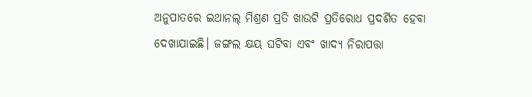ଅନୁପାତରେ ଇଥାନଲ୍ ମିଶ୍ରଣ ପ୍ରତି ଖାଉଟି ପ୍ରତିରୋଧ ପ୍ରଦର୍ଶିତ ହେବା ଦେଖାଯାଇଛି। ଜଙ୍ଗଲ କ୍ଷୟ ଘଟିବା ଏବଂ ଖାଦ୍ୟ ନିରାପତ୍ତା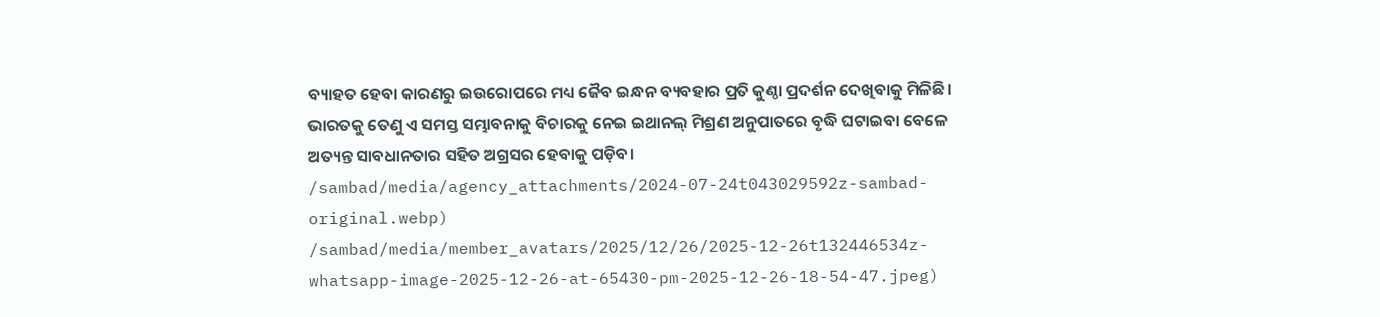ବ୍ୟାହତ ହେବା କାରଣରୁ ଇଉରୋପରେ ମଧ୍ୟ ଜୈବ ଇନ୍ଧନ ବ୍ୟବହାର ପ୍ରତି କୁଣ୍ଠା ପ୍ରଦର୍ଶନ ଦେଖିବାକୁ ମିଳିଛି। ଭାରତକୁ ତେଣୁ ଏ ସମସ୍ତ ସମ୍ଭାବନାକୁ ବିଚାରକୁ ନେଇ ଇଥାନଲ୍ ମିଶ୍ରଣ ଅନୁପାତରେ ବୃଦ୍ଧି ଘଟାଇବା ବେଳେ ଅତ୍ୟନ୍ତ ସାବଧାନତାର ସହିତ ଅଗ୍ରସର ହେବାକୁ ପଡ଼ିବ।
/sambad/media/agency_attachments/2024-07-24t043029592z-sambad-original.webp)
/sambad/media/member_avatars/2025/12/26/2025-12-26t132446534z-whatsapp-image-2025-12-26-at-65430-pm-2025-12-26-18-54-47.jpeg)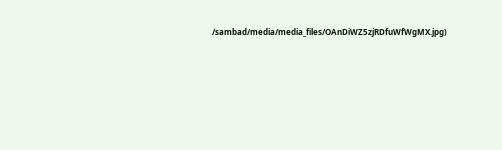/sambad/media/media_files/OAnDiWZ5zjRDfuWfWgMX.jpg)